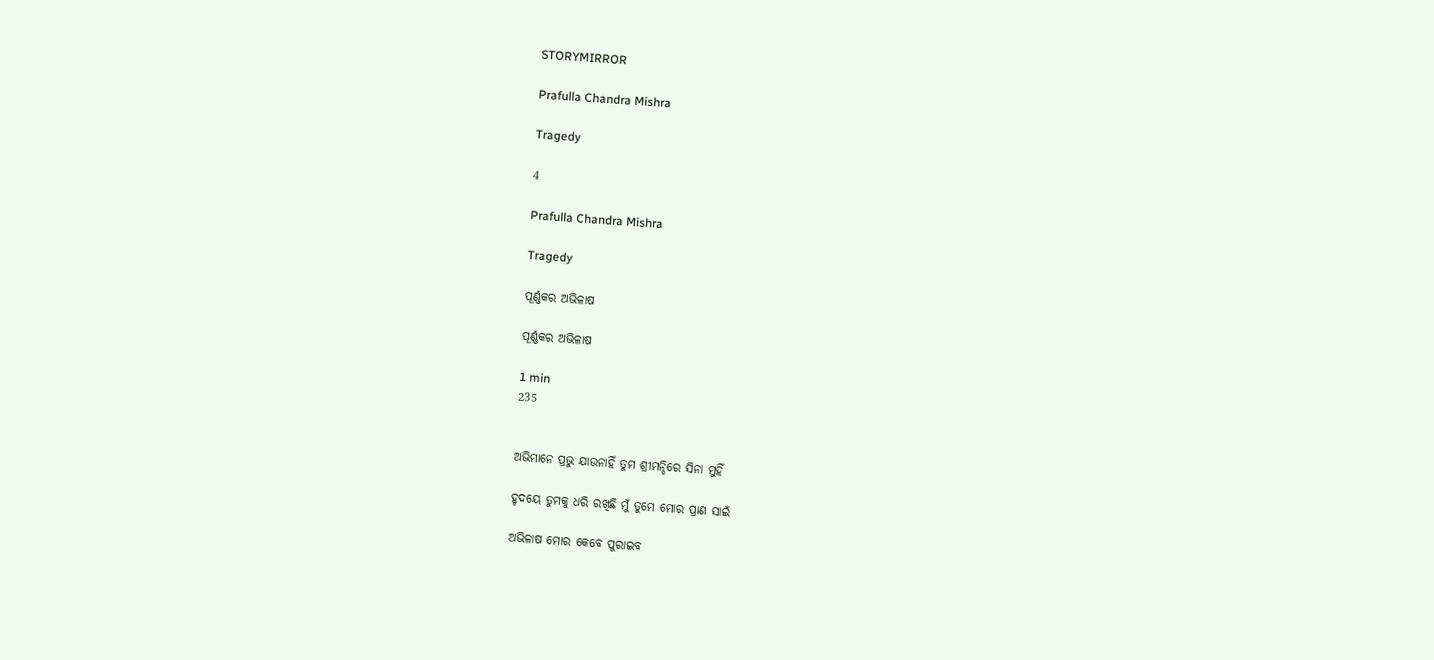STORYMIRROR

Prafulla Chandra Mishra

Tragedy

4

Prafulla Chandra Mishra

Tragedy

ପୂର୍ଣ୍ଣକର ଅଭିଳାଷ

ପୂର୍ଣ୍ଣକର ଅଭିଳାଷ

1 min
235


ଅଭିମାନେ ପ୍ରଭୁ ଯାଉନାହିଁ ତୁମ ଶ୍ରୀମନ୍ଦିରେ ସିନା ମୁହିଁ

ହୃଦୟେ ତୁମକୁ ଧରି ରଖିଛି ମୁଁ ତୁମେ ମୋର ପ୍ରାଣ ସାଇଁ

ଅଭିଳାଷ ମୋର କେବେ ପୁରାଇବ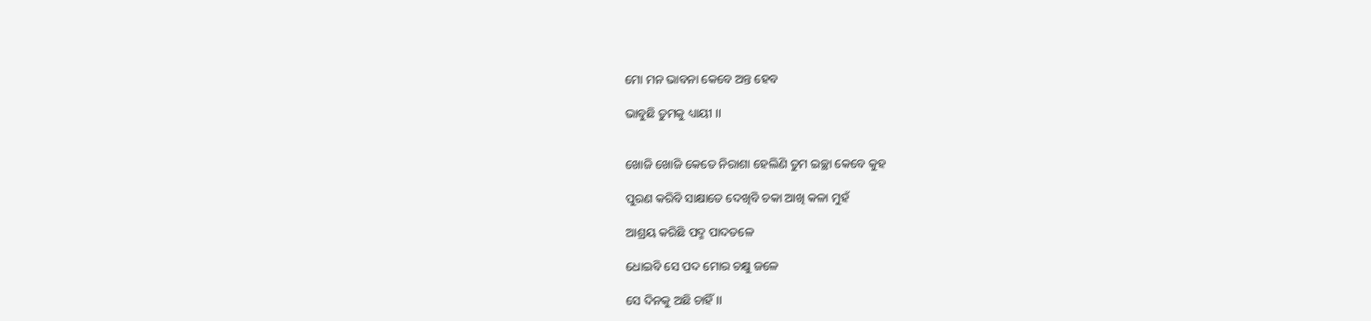ମୋ ମନ ଭାବନା କେବେ ଅନ୍ତ ହେବ

ଭାବୁଛି ତୁମକୁ ଧ୍ୟାୟୀ ।।


ଖୋଜି ଖୋଜି କେତେ ନିରାଶା ହେଲିଣି ତୁମ ଇଚ୍ଛା କେବେ କୁହ

ପୁରଣ କରିବି ସାକ୍ଷାତେ ଦେଖିବି ଚକା ଆଖି କଳା ମୁହଁ

ଆଶ୍ରୟ କରିଛି ପଦ୍ମ ପାଦତଳେ

ଧୋଇବି ସେ ପଦ ମୋର ଚକ୍ଷୁ ଜଳେ

ସେ ଦିନକୁ ଅଛି ଚାହିଁ ।।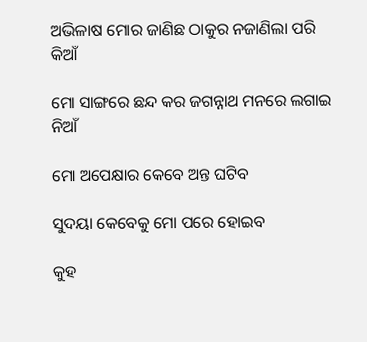ଅଭିଳାଷ ମୋର ଜାଣିଛ ଠାକୁର ନଜାଣିଲା ପରି କିଆଁ

ମୋ ସାଙ୍ଗରେ ଛନ୍ଦ କର ଜଗନ୍ନାଥ ମନରେ ଲଗାଇ ନିଆଁ

ମୋ ଅପେକ୍ଷାର କେବେ ଅନ୍ତ ଘଟିବ

ସୁଦୟା କେବେକୁ ମୋ ପରେ ହୋଇବ

କୁହ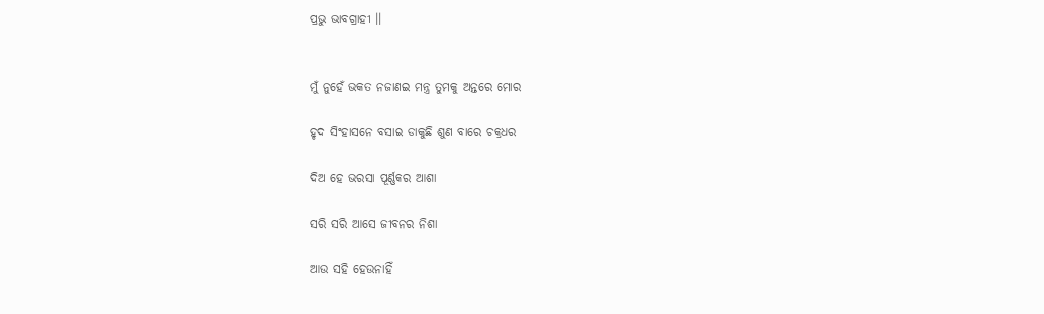ପ୍ରଭୁ ଭାବଗ୍ରାହୀ ।।


ମୁଁ ନୁହେଁ ଭକତ ନଜାଣଇ ମନ୍ତ୍ର ତୁମକୁ ଅନ୍ତରେ ମୋର

ହୃଦ ସିଂହାସନେ ବସାଇ ଡାକୁଛି ଶୁଣ ବାରେ ଚକ୍ରଧର

ଦିଅ ହେ ଭରସା ପୂର୍ଣ୍ଣକର ଆଶା

ସରି ସରି ଆସେ ଜୀବନର ନିଶା

ଆଉ ସହି ହେଉନାହିଁ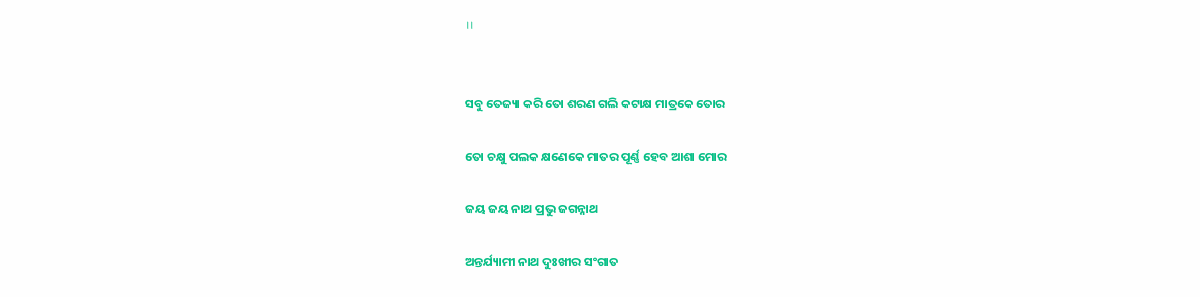।।


ସବୁ ତେଜ୍ୟା କରି ତୋ ଶରଣ ଗଲି କଟାକ୍ଷ ମାତ୍ରକେ ତୋର

ତୋ ଚକ୍ଷୁ ପଲକ କ୍ଷଣେକେ ମାତର ପୂର୍ଣ୍ଣ ହେବ ଆଶା ମୋର

ଜୟ ଜୟ ନାଥ ପ୍ରଭୁ ଜଗନ୍ନାଥ

ଅନ୍ତର୍ଯ୍ୟାମୀ ନାଥ ଦୁଃଖୀର ସଂଗାତ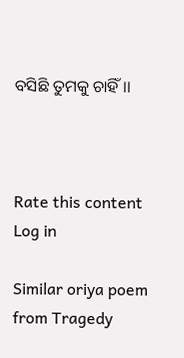ବସିଛି ତୁମକୁ ଚାହିଁ ।।



Rate this content
Log in

Similar oriya poem from Tragedy